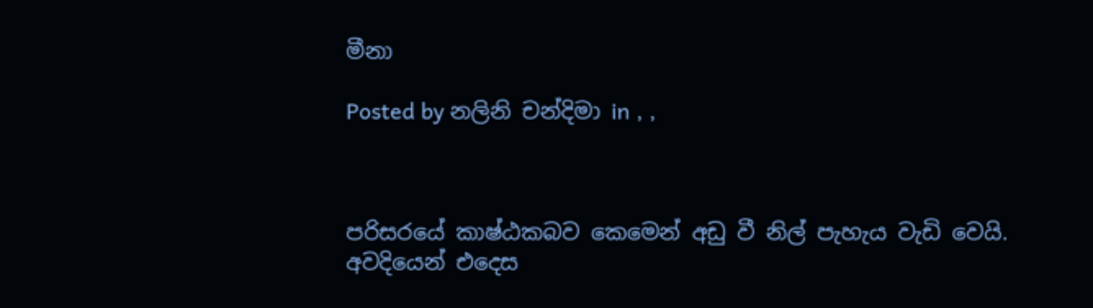මීනා

Posted by නලිනි චන්දිමා in , ,



පරිසරයේ කාෂ්ඨකබව කෙමෙන් අඩු වී නිල් පැහැය වැඩි වෙයි. අවදියෙන් එදෙස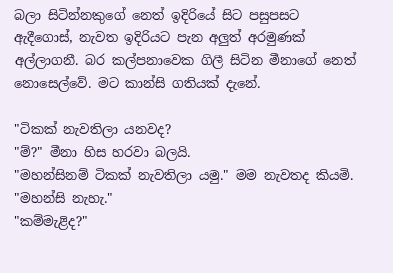බලා සිටින්නකුගේ නෙත් ඉදිරියේ සිට පසුපසට ඇදීගොස්, නැවත ඉදිරියට පැන අලුත් අරමුණක් අල්ලාගනී. බර කල්පනාවෙක ගිලී සිටින මීනාගේ නෙත් නොසෙල්වේ. මට කාන්සි ගතියක් දැනේ.

"ටිකක් නැවතිලා යනවද?
"ම්?" මීනා හිස හරවා බලයි.
"මහන්සිනම් ටිකක් නැවතිලා යමු." මම නැවතද කියමි.
"මහන්සි නැහැ."
"කම්මැළිද?"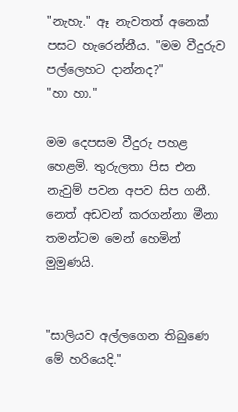"නැහැ." ඈ නැවතත් අනෙක් පසට හැරෙන්නීය. "මම වීදුරුව පල්ලෙහට දාන්නද?"
"හා හා."

මම දෙපසම වීදුරු පහළ හෙළමි. තුරුලතා පිස එන නැවුම් පවන අපව සිප ගනී. නෙත් අඩවන් කරගන්නා මීනා තමන්ටම මෙන් හෙමින් මුමුණයි.


"සාලියව අල්ලගෙන තිබුණෙ මේ හරියෙදි."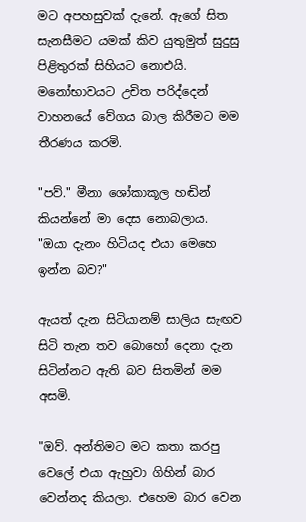මට අපහසුවක් දැනේ. ඇගේ සිත සැනසීමට යමක් කිව යුතුමුත් සුදුසු පිළිතුරක් සිහියට නොඑයි. මනෝභාවයට උචිත පරිද්දෙන් වාහනයේ වේගය බාල කිරීමට මම තීරණය කරමි.

"පව්." මීනා ශෝකාකූල හඬින් කියන්නේ මා දෙස නොබලාය.
"ඔයා දැනං හිටියද එයා මෙහෙ ඉන්න බව?"

ඇයත් දැන සිටියානම් සාලිය සැඟව සිටි තැන තව බොහෝ දෙනා දැන සිටින්නට ඇති බව සිතමින් මම අසමි.

"ඔව්. අන්තිමට මට කතා කරපු වෙලේ එයා ඇහුවා ගිහින් බාර වෙන්නද කියලා. එහෙම බාර වෙන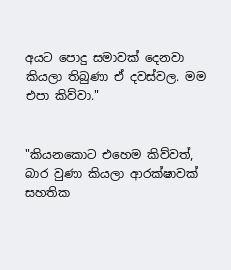අයට පොදු සමාවක් දෙනවා කියලා තිබුණා ඒ දවස්වල. මම එපා කිව්වා."


"කියනකොට එහෙම කිව්වත්, බාර වුණා කියලා ආරක්ෂාවක් සහතික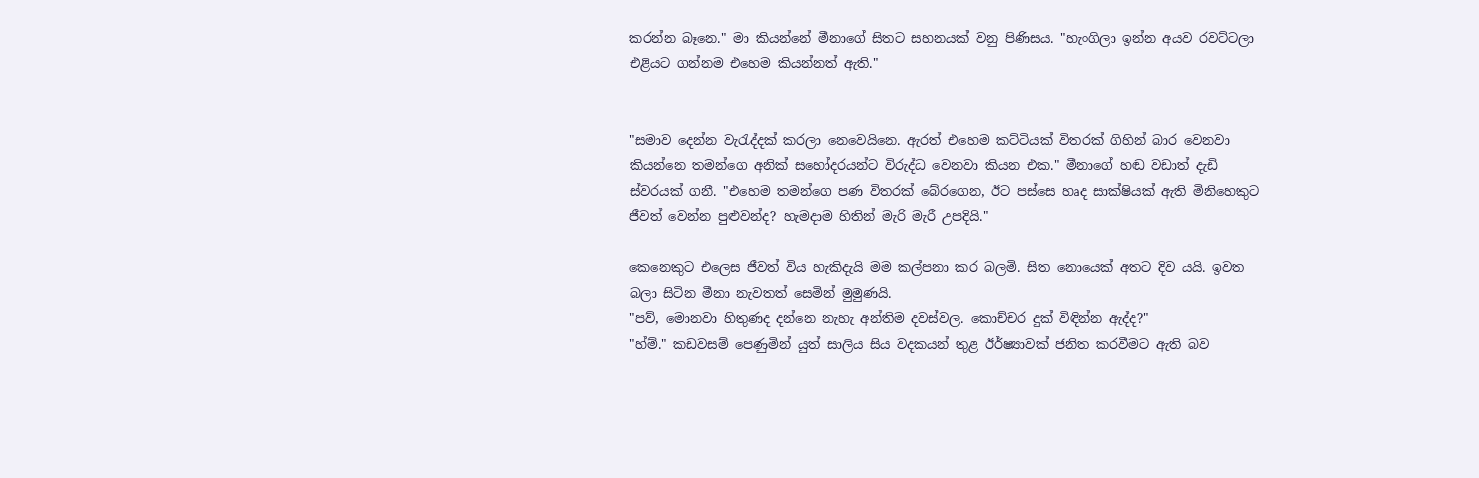කරන්න බෑනෙ." මා කියන්නේ මීනාගේ සිතට සහනයක් වනු පිණිසය. "හැංගිලා ඉන්න අයව රවට්ටලා එළියට ගන්නම එහෙම කියන්නත් ඇති."


"සමාව දෙන්න වැරැද්දක් කරලා නෙවෙයිනෙ. ඇරත් එහෙම කට්ටියක් විතරක් ගිහින් බාර වෙනවා කියන්නෙ තමන්ගෙ අනික් සහෝදරයන්ට විරුද්ධ වෙනවා කියන එක." මීනාගේ හඬ වඩාත් දැඩි ස්වරයක් ගනී. "එහෙම තමන්ගෙ පණ විතරක් බේරගෙන, ඊට පස්සෙ හෘද සාක්ෂියක් ඇති මිනිහෙකුට ජීවත් වෙන්න පුළුවන්ද? හැමදාම හිතින් මැරි මැරී උපදියි."

කෙනෙකුට එලෙස ජීවත් විය හැකිදැයි මම කල්පනා කර බලමි. සිත නොයෙක් අතට දිව යයි. ඉවත බලා සිටින මීනා නැවතත් සෙමින් මුමුණයි.
"පව්, මොනවා හිතුණද දන්නෙ නැහැ අන්තිම දවස්වල. කොච්චර දුක් විඳින්න ඇද්ද?"
"හ්ම්." කඩවසම් පෙණුමින් යුත් සාලිය සිය වදකයන් තුළ ඊර්ෂ්‍යාවක් ජනිත කරවීමට ඇති බව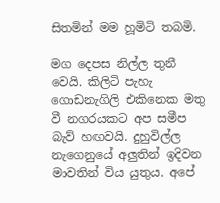සිතමින් මම හූමිටි තබමි.

මග දෙපස නිල්ල තුනී වෙයි. කිලිටි පැහැ ගොඩනැගිලි එකිනෙක මතු වී නගරයකට අප සමීප බැව් හඟවයි. දුහුවිල්ල නැගෙනුයේ අලුතින් ඉදිවන මාවතින් විය යුතුය. අපේ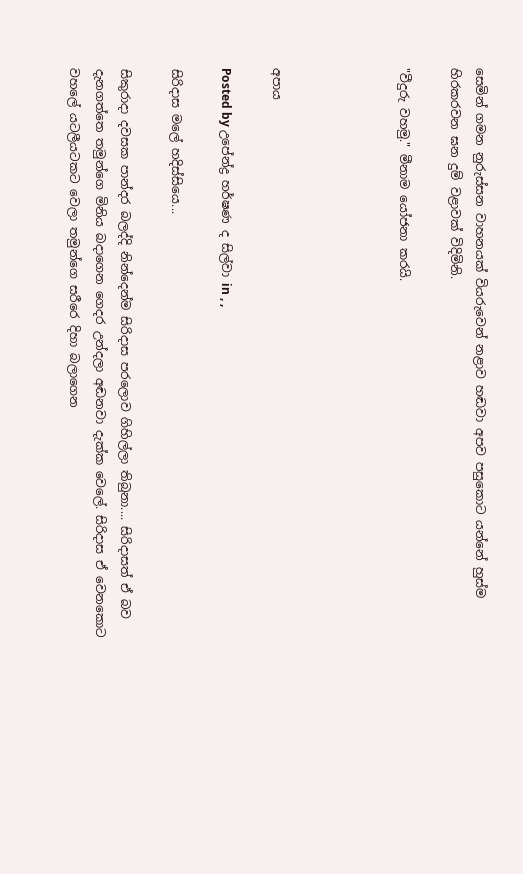සෙමින් ගමන නුරුස්සන වාහනයක් වියරුවෙන් නළාව හඬවා අපව පසුකොට යන්නේ හුස්ම හිරකරවන ඝන දුම් වළාවක් විදිමිනි.

"වීදුරු වහමු." මීනාම යෝජනා කරයි.




අපාය

Posted by උපේන්ද්‍ර හර්ෂණ ද සිල්වා in , ,

සිරිදාස මලේ හදිස්සියෙ...

සිකුරාදා දවසක පාන්දර බලද්දි නින්දෙන්ම සිරිදාස පරලොව ගිහිල්ලා තිබුනා.... සිරිදාසත් ඒ බව දැනගත්තෙ තමුන්ගෙ මිනිය බදාගෙන ගෙදර උන්දලා අඬනවා දැක්ක වෙලේ. සිරිදාස ඒ වෙනකොට වහලේ යටලීයටකට වෙලා තමුන්ගෙ සරීරෙ දිහා බලාගෙන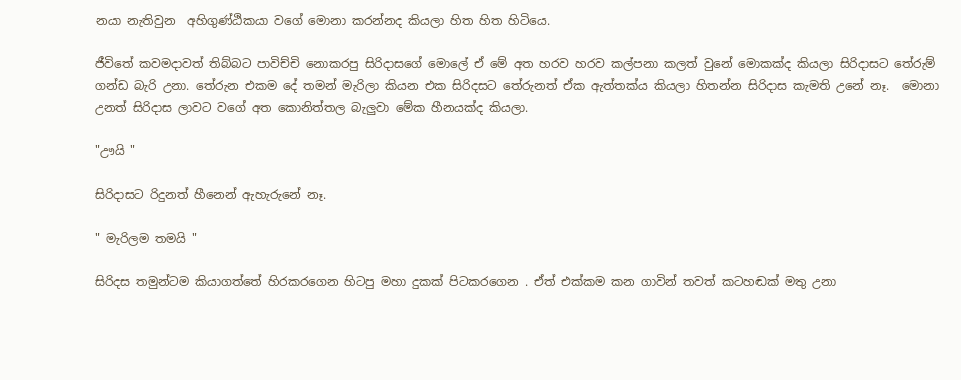නයා නැතිවුන  අහිගුණ්ඨිකයා වගේ මොනා කරන්නද කියලා හිත හිත හිටියෙ.

ජීවිතේ කවමදාවත් තිබ්බට පාවිච්චි නොකරපු සිරිදාසගේ මොලේ ඒ මේ අත හරව හරව කල්පනා කලත් වුනේ මොකක්ද කියලා සිරිදාසට තේරුම් ගන්ඩ බැරි උනා. තේරුන එකම දේ තමන් මැරිලා කියන එක සිරිදසට තේරුනත් ඒක ඇත්තක්ය කියලා හිතන්න සිරිදාස කැමති උනේ නෑ.  මොනා උනත් සිරිදාස ලාවට වගේ අත කොනිත්තල බැලුවා මේක හීනයක්ද කියලා.

"ඌයි "

සිරිදාසට රිදුනත් හීනෙන් ඇහැරුනේ නෑ.

" මැරිලම තමයි "

සිරිදස තමුන්ටම කියාගත්තේ හිරකරගෙන හිටපු මහා දුකක් පිටකරගෙන . ඒත් එක්කම කන ගාවින් තවත් කටහඬක් මතු උනා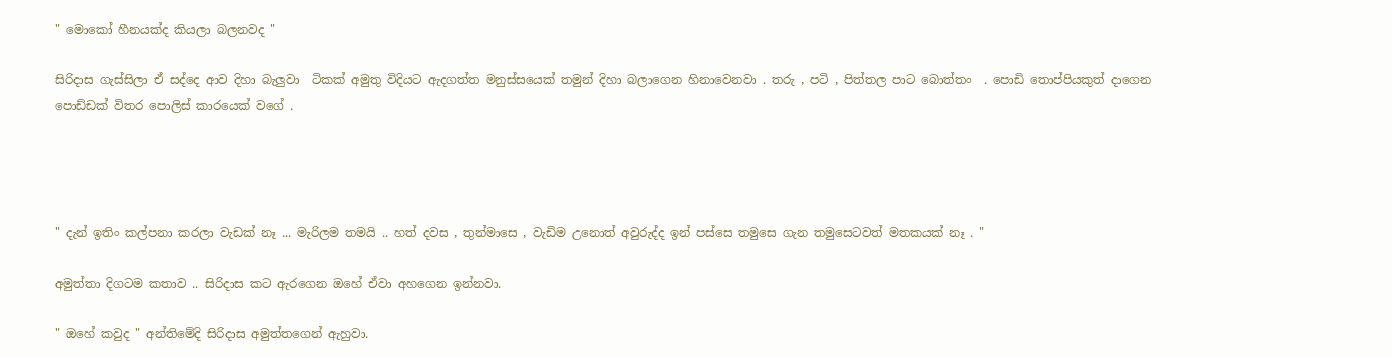" මොකෝ හීනයක්ද කියලා බලනවද "

සිරිදාස ගැස්සිලා ඒ සද්දෙ ආව දිහා බැලුවා  ටිකක් අමුතු විදියට ඇදගත්ත මනුස්සයෙක් තමුන් දිහා බලාගෙන හිනාවෙනවා . තරු , පටි , පිත්තල පාට බොත්තං  . පොඩි තොප්පියකුත් දාගෙන පොඩ්ඩක් විතර පොලිස් කාරයෙක් වගේ .




" දැන් ඉතිං කල්පනා කරලා වැඩක් නෑ ... මැරිලම තමයි .. හත් දවස , තුන්මාසෙ , වැඩිම උනොත් අවුරුද්ද ඉන් පස්සෙ තමුසෙ ගැන තමුසෙටවත් මතකයක් නෑ . "

අමුත්තා දිගටම කතාව .. සිරිදාස කට ඇරගෙන ඔහේ ඒවා අහගෙන ඉන්නවා.

" ඔහේ කවුද " අන්තිමේදි සිරිදාස අමුත්තගෙන් ඇහුවා.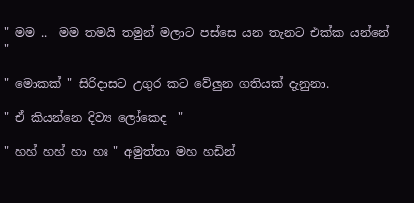" මම ..  මම තමයි තමුන් මලාට පස්සෙ යන තැනට එක්ක යන්නේ "

" මොකක් " සිරිදාසට උගුර කට වේලුන ගතියක් දැනුනා.

" ඒ කියන්නෙ දිව්‍ය ලෝකෙද  "

" හහ් හහ් හා හඃ " අමුත්තා මහ හඩින්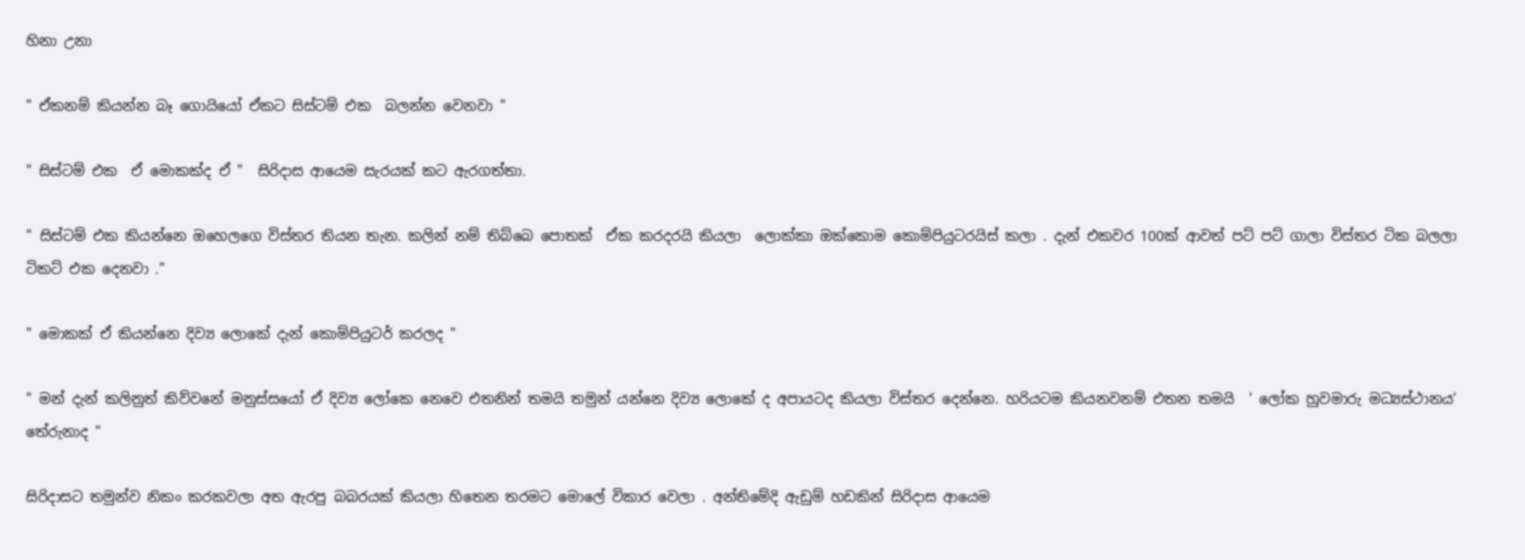හිනා උනා

" ඒකනම් කියන්න බෑ ගොයියෝ ඒකට සිස්ටම් එක  බලන්න වෙනවා "

" සිස්ටම් එක  ඒ මොකක්ද ඒ "  සිරිදාස ආයෙම සැරයක් කට ඇරගත්තා.

" සිස්ටම් එක කියන්නෙ ඔහෙලගෙ විස්තර තියන තැන. කලින් නම් තිබ්බෙ පොතක්  ඒක කරදරයි කියලා  ලොක්කා ඔක්කොම කොම්පියුටරයිස් කලා . දැන් එකවර 100ක් ආවත් පට් පට් ගාලා විස්තර ටික බලලා ටිකට් එක දෙනවා ."

" මොකක් ඒ කියන්නෙ දිව්‍ය ලොකේ දැන් කොම්පියුටර් කරලද "

" මන් දැන් කලිනුත් කිව්වනේ මනුස්සයෝ ඒ දිව්‍ය ලෝකෙ නෙවෙ එතනින් තමයි තමුන් යන්නෙ දිව්‍ය ලොකේ ද අපායටද කියලා විස්තර දෙන්නෙ. හරියටම කියනවනම් එතන තමයි  ' ලෝක හුවමාරු මධ්‍යස්ථානය' තේරුනාද "

සිරිදාසට තමුන්ව නිකං කරකවලා අත ඇරපු බබරයක් කියලා හිතෙන තරමට මොලේ විකාර වෙලා . අන්තිමේදි ඇඩුම් හඩකින් සිරිදාස ආයෙම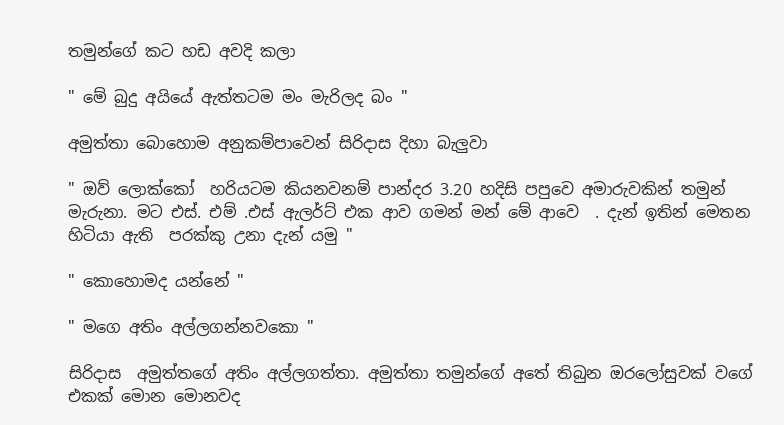තමුන්ගේ කට හඩ අවදි කලා

" මේ බුදු අයියේ ඇත්තටම මං මැරිලද බං "

අමුත්තා බොහොම අනුකම්පාවෙන් සිරිදාස දිහා බැලුවා

" ඔව් ලොක්කෝ  හරියටම කියනවනම් පාන්දර 3.20 හදිසි පපුවෙ අමාරුවකින් තමුන් මැරුනා. මට එස්. එම් .එස් ඇලර්ට් එක ආව ගමන් මන් මේ ආවෙ  . දැන් ඉතින් මෙතන හිටියා ඇති  පරක්කු උනා දැන් යමු "

" කොහොමද යන්නේ "

" මගෙ අතිං අල්ලගන්නවකො "

සිරිදාස  අමුත්තගේ අතිං අල්ලගත්තා. අමුත්තා තමුන්ගේ අතේ තිබුන ඔරලෝසුවක් වගේ එකක් මොන මොනවද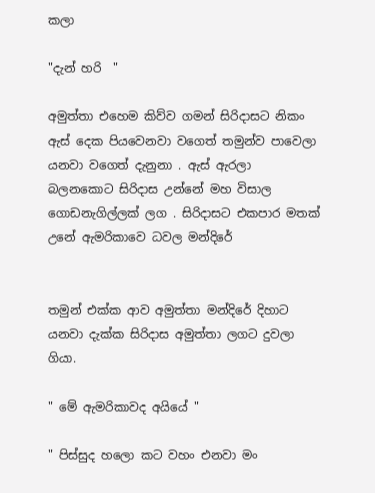කලා

"දැන් හරි  "

අමුත්තා එහෙම කිව්ව ගමන් සිරිදාසට නිකං ඇස් දෙක පියවෙනවා වගෙත් තමුන්ව පාවෙලා යනවා වගෙත් දැනුනා . ඇස් ඇරලා බලනකොට සිරිදාස උන්නේ මහ විසාල ගොඩනැගිල්ලක් ලග . සිරිදාසට එකපාර මතක් උනේ ඇමරිකාවෙ ධවල මන්දිරේ


තමුන් එක්ක ආව අමුත්තා මන්දිරේ දිහාට යනවා දැක්ක සිරිදාස අමුත්තා ලගට දුවලා ගියා.

" මේ ඇමරිකාවද අයියේ "

" පිස්සුද හලො කට වහං එනවා මං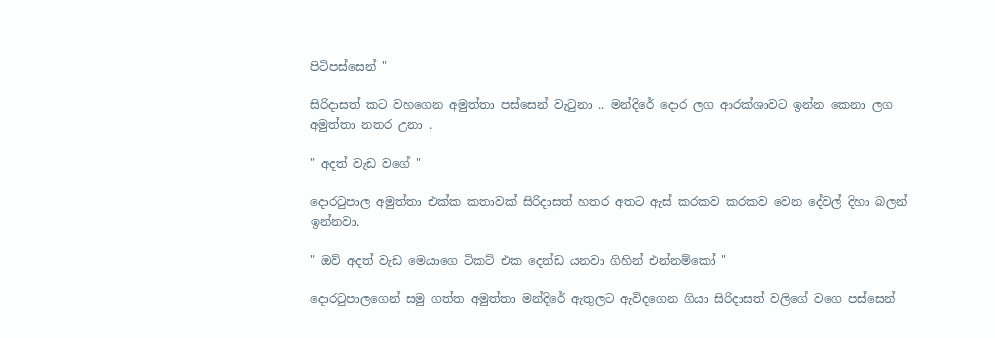පිටිපස්සෙන් "

සිරිදාසත් කට වහගෙන අමුත්තා පස්සෙන් වැටුනා .. මන්දිරේ දොර ලග ආරක්ශාවට ඉන්න කෙනා ලග අමුත්තා නතර උනා .

" අදත් වැඩ වගේ "

දොරටුපාල අමුත්තා එක්ක කතාවක් සිරිදාසත් හතර අතට ඇස් කරකව කරකව වෙන දේවල් දිහා බලන් ඉන්නවා.

" ඔව් අදත් වැඩ මෙයාගෙ ටිකට් එක දෙන්ඩ යනවා ගිහින් එන්නම්කෝ "

දොරටුපාලගෙන් සමු ගත්ත අමුත්තා මන්දිරේ ඇතුලට ඇවිදගෙන ගියා සිරිදාසත් වලිගේ වගෙ පස්සෙන්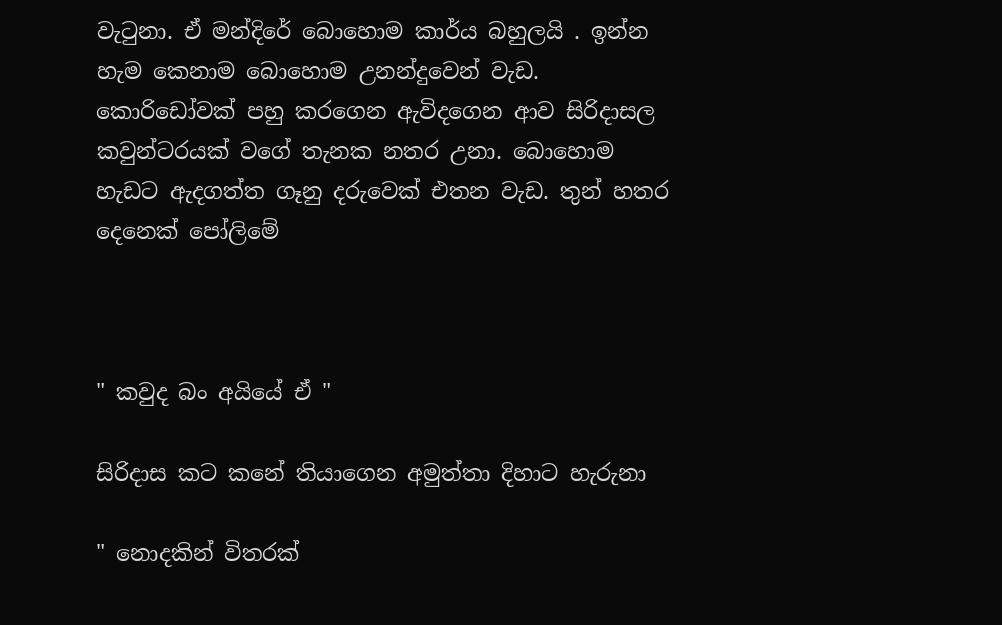වැටුනා. ඒ මන්දිරේ බොහොම කා‍ර්ය බහුලයි . ඉන්න හැම කෙනාම බොහොම උනන්දුවෙන් වැඩ. කොරිඩෝවක් පහු කරගෙන ඇවිදගෙන ආව සිරිදාසල කවුන්ටරයක් වගේ තැනක නතර උනා. බොහොම හැඩට ඇදගත්ත ගෑනු දරුවෙක් එතන වැඩ. තුන් හතර දෙනෙක් පෝලිමේ



" කවුද බං අයියේ ඒ "

සිරිදාස කට කනේ තියාගෙන අමුත්තා දිහාට හැරුනා

" නොදකින් විතරක්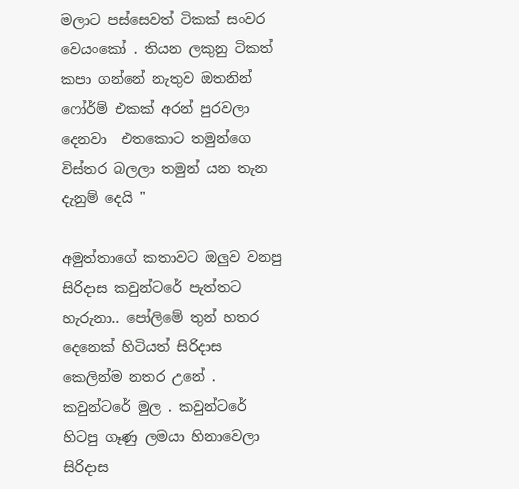මලාට පස්සෙවත් ටිකක් සංවර වෙයංකෝ . තියන ලකුනු ටිකත් කපා ගන්නේ නැතුව ඔතනින් ෆෝර්ම් එකක් අරන් පුරවලා දෙනවා  එතකොට තමුන්ගෙ විස්තර බලලා තමුන් යන තැන දැනුම් දෙයි "

අමුත්තාගේ කතාවට ඔලුව වනපු සිරිදාස කවුන්ටරේ පැත්තට හැරුනා.. පෝලිමේ තුන් හතර දෙනෙක් හිටියත් සිරිදාස කෙලින්ම නතර උනේ . කවුන්ටරේ මුල . කවුන්ටරේ හිටපු ගෑණු ලමයා හිනාවෙලා සිරිදාස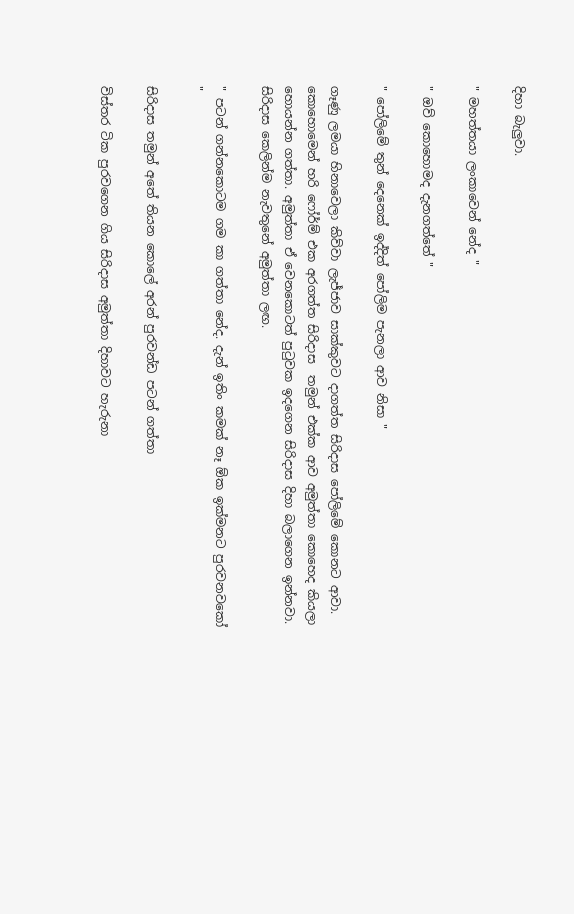දිහා බැලුවා.

" මහත්තයා ලංකාවෙන් නේද "

" ඔව් කොහොමද දැනගත්තේ "

" පෝලිමේ තුන් දෙනෙක් ඉද්දිත් පෝලිම පැනලා ආව නිසා "

ගෑණු ලමයා හිනාවෙලා කිව්වා ලැජ්ජාව සාක්කුවට දාගත්ත සිරිදාස පෝලිමේ කොනට ආවා. කොහොමෙන් හරි ෆෝර්ම් එක අරගත්ත සිරිදාස  තමුන් එක්ක ආව අමුත්තා කොහෙද කියලා හොයන්න ගත්තා. අමුත්තා ඒ වෙනකොටත් පුටුවක ඉදගෙන සිරිදාස දිහා බලාගෙන ඉන්නවා. සිරිදාස කෙලින්ම නැවතුනේ අමුත්තා ලඟ.

" පටන් ගන්නකොටම ගම කා ගත්තා නේද. දැන් ඉතිං කමක් නෑ ඕක ඉක්මනට පුරවනවකෝ "

සිරිදාස තමුන් අතේ තියන කොලේ අරන් පුරවන්ඩ පටන් ගත්තා

විස්තර ටික පුරවගෙන ගිය සිරිදාස අමුත්තා දිහාවට හැරුනා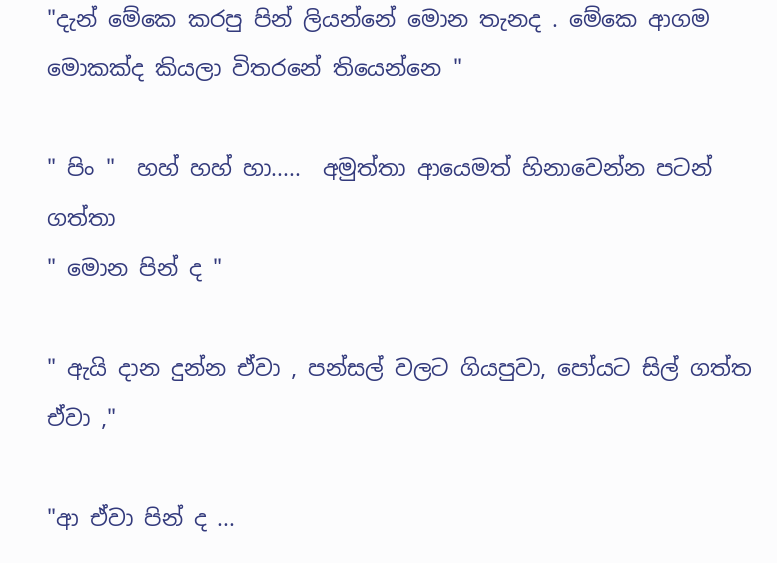"දැන් මේකෙ කරපු පින් ලියන්නේ මොන තැනද . මේකෙ ආගම මොකක්ද කියලා විතරනේ තියෙන්නෙ "

" පිං "  හහ් හහ් හා.....  අමුත්තා ආයෙමත් හිනාවෙන්න පටන් ගත්තා
" මොන පින් ද "

" ඇයි දාන දුන්න ඒවා , පන්සල් වලට ගියපුවා, පෝයට සිල් ගත්ත ඒවා ,"

"ආ ඒවා පින් ද ...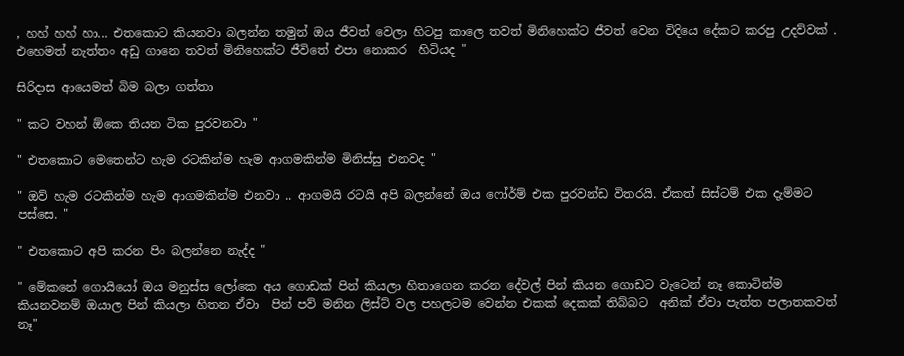, හහ් හහ් හා... එතකොට කියනවා බලන්න තමුන් ඔය ජීවත් වෙලා හිටපු කාලෙ තවත් මිනිහෙක්ට ජීවත් වෙන විදියෙ දේකට කරපු උදව්වක් . එහෙමත් නැත්තං අඩු ගානෙ තවත් මිනිහෙක්ට ජීවිතේ එපා නොකර  හිටියද "

සිරිදාස ආයෙමත් බිම බලා ගත්තා

" කට වහන් ඕකෙ තියන ටික පුරවනවා "

" එතකොට මෙතෙන්ට හැම රටකින්ම හැම ආගමකින්ම මිනිස්සු එනවද "

" ඔව් හැම රටකින්ම හැම ආගමකින්ම එනවා .. ආගමයි රටයි අපි බලන්නේ ඔය ෆෝර්ම් එක පුරවන්ඩ විතරයි. ඒකත් සිස්ටම් එක දැම්මට පස්සෙ. "

" එතකොට අපි කරන පිං බලන්නෙ නැද්ද "

" මේකනේ ගොයියෝ ඔය මනුස්ස ලෝකෙ අය ගොඩක් පින් කියලා හිතාගෙන කරන දේවල් පින් කියන ගොඩට වැටෙන් නෑ කොටින්ම කියනවනම් ඔයාල පින් කියලා හිතන ඒවා  පින් පව් මනින ලිස්ට් වල පහලටම වෙන්න එකක් දෙකක් තිබ්බට  අනික් ඒවා පැත්ත පලාතකවත් නෑ"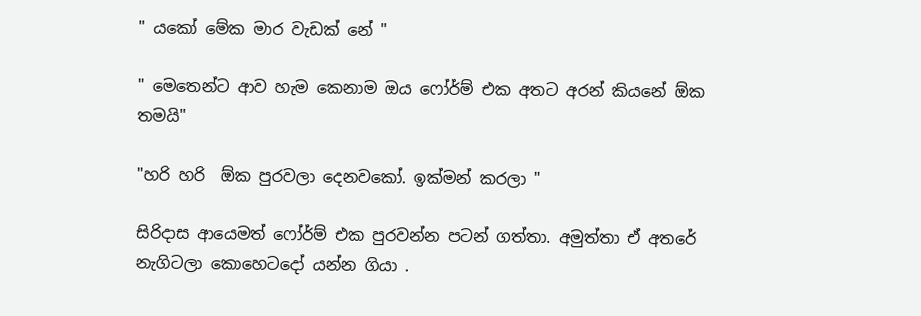" යකෝ මේක මාර වැඩක් නේ "

" මෙතෙන්ට ආව හැම කෙනාම ඔය ෆෝර්ම් එක අතට අරන් කියනේ ඕක තමයි"

"හරි හරි  ඕක පුරවලා දෙනවකෝ. ඉක්මන් කරලා "

සිරිදාස ආයෙමත් ෆෝර්ම් එක පුරවන්න පටන් ගත්තා. අමුත්තා ඒ අතරේ නැගිටලා කොහෙටදෝ යන්න ගියා .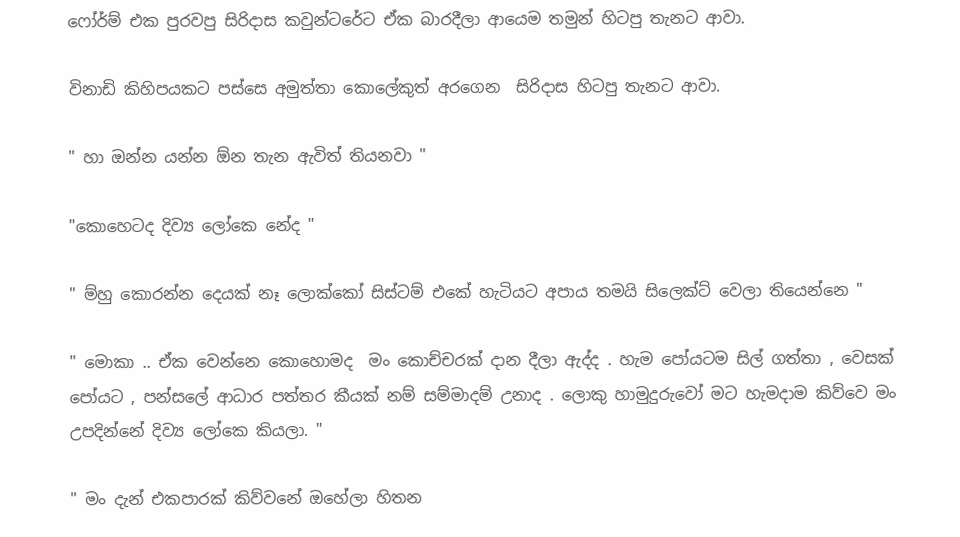ෆෝර්ම් එක පුරවපු සිරිදාස කවුන්ටරේට ඒක බාරදීලා ආයෙම තමුන් හිටපු තැනට ආවා.

විනාඩි කිහිපයකට පස්සෙ අමුත්තා කොලේකුත් අරගෙන  සිරිදාස හිටපු තැනට ආවා.

" හා ඔන්න යන්න ඕන තැන ඇවිත් තියනවා "

"කොහෙටද දිව්‍ය ලෝකෙ නේද "

" ම්හු කොරන්න දෙයක් නෑ ලොක්කෝ සිස්ටම් එකේ හැටියට අපාය තමයි සිලෙක්ට් වෙලා තියෙන්නෙ "

" මොකා .. ඒක වෙන්නෙ කොහොමද  මං කොච්චරක් දාන දීලා ඇද්ද . හැම පෝයටම සිල් ගත්තා , වෙසක් පෝයට , පන්සලේ ආධාර පත්තර කීයක් නම් සම්මාදම් උනාද . ලොකු හාමුදුරුවෝ මට හැමදාම කිව්වෙ මං උපදින්නේ දිව්‍ය ලෝකෙ කියලා. "

" මං දැන් එකපාරක් කිව්වනේ ඔහේලා හිතන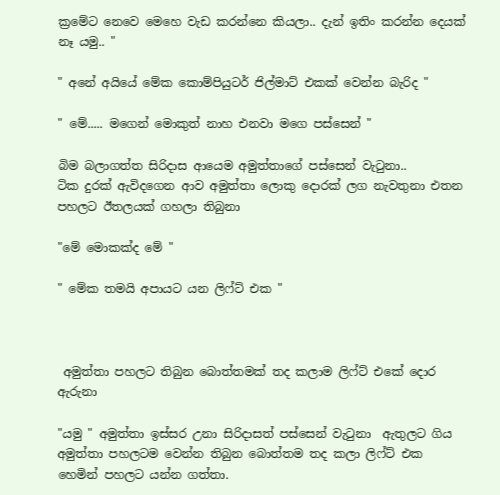ක්‍රමේට නෙවෙ මෙහෙ වැඩ කරන්නෙ කියලා.. දැන් ඉතිං කරන්න දෙයක් නෑ යමු.. "

" අනේ අයියේ මේක කොම්පියුටර් ජිල්මාට් එකක් වෙන්න බැරිද "

" මේ..... මගෙන් මොකුත් නාහ එනවා මගෙ පස්සෙන් "

බිම බලාගත්ත සිරිදාස ආයෙම අමුත්තාගේ පස්සෙන් වැටුනා..
ටික දුරක් ඇවිදගෙන ආව අමුත්තා ලොකු දොරක් ලග නැවතුනා එතන පහලට ඊතලයක් ගහලා තිබුනා

"මේ මොකක්ද මේ "

" මේක තමයි අපායට යන ලිෆ්ට් එක "



 අමුත්තා පහලට තිබුන බොත්තමක් තද කලාම ලිෆ්ට් එකේ දොර ඇරුනා

"යමු " අමුත්තා ඉස්සර උනා සිරිදාසත් පස්සෙන් වැටුනා  ඇතුලට ගිය අමුත්තා පහලටම වෙන්න තිබුන බොත්තම තද කලා ලිෆ්ට් එක හෙමින් පහලට යන්න ගත්තා.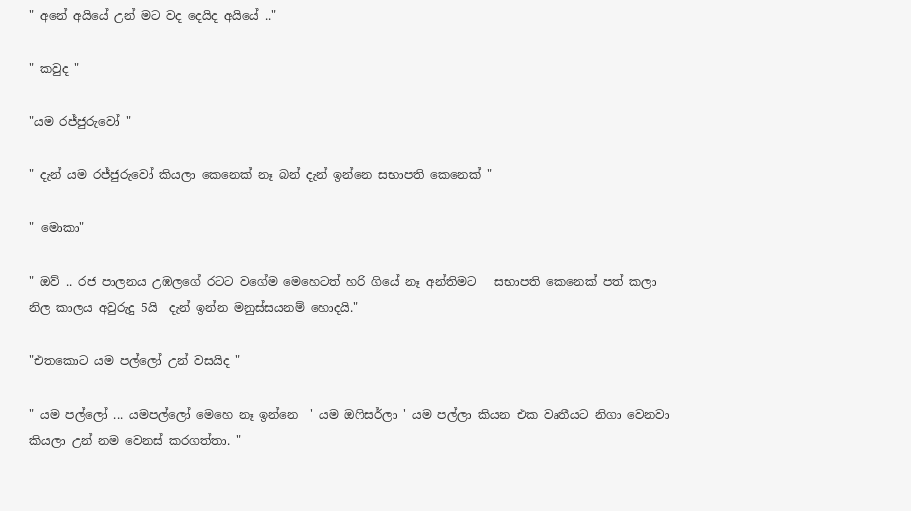" අනේ අයියේ උන් මට වද දෙයිද අයියේ .."

" කවුද "

"යම රජ්ජුරුවෝ "

" දැන් යම රජ්ජුරුවෝ කියලා කෙනෙක් නෑ බන් දැන් ඉන්නෙ සභාපති කෙනෙක් "

" මොකා"

" ඔව් .. රජ පාලනය උඹලගේ රටට වගේම මෙහෙටත් හරි ගියේ නෑ අන්තිමට   සභාපති කෙනෙක් පත් කලා නිල කාලය අවුරුදු 5යි  දැන් ඉන්න මනුස්සයනම් හොදයි."

"එතකොට යම පල්ලෝ උන් වසයිද "

" යම පල්ලෝ ... යමපල්ලෝ මෙහෙ නෑ ඉන්නෙ  ' යම ඔෆිසර්ලා ' යම පල්ලා කියන එක වෘතීයට නිගා වෙනවා කියලා උන් නම වෙනස් කරගත්තා. "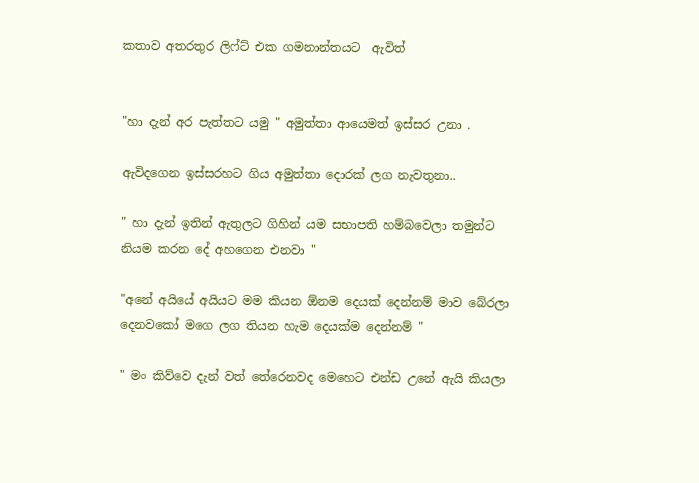කතාව අතරතුර ලිෆ්ට් එක ගමනාන්තයට  ඇවිත්


"හා දැන් අර පැත්තට යමු " අමුත්තා ආයෙමත් ඉස්සර උනා .

ඇවිදගෙන ඉස්සරහට ගිය අමුත්තා දොරක් ලග නැවතුනා..

" හා දැන් ඉතින් ඇතුලට ගිහින් යම සභාපති හම්බවෙලා තමුන්ට නියම කරන දේ අහගෙන එනවා "

"අනේ අයියේ අයියට මම කියන ඕනම දෙයක් දෙන්නම් මාව බේරලා දෙනවකෝ මගෙ ලග තියන හැම දෙයක්ම දෙන්නම් "

" මං කිව්වෙ දැන් වත් තේරෙනවද මෙහෙට එන්ඩ උනේ ඇයි කියලා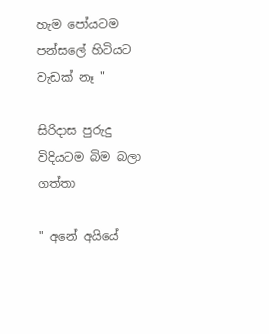හැම පෝයටම පන්සලේ හිටියට වැඩක් නෑ "

සිරිදාස පුරුදු විදියටම බිම බලා ගත්තා

" අනේ අයියේ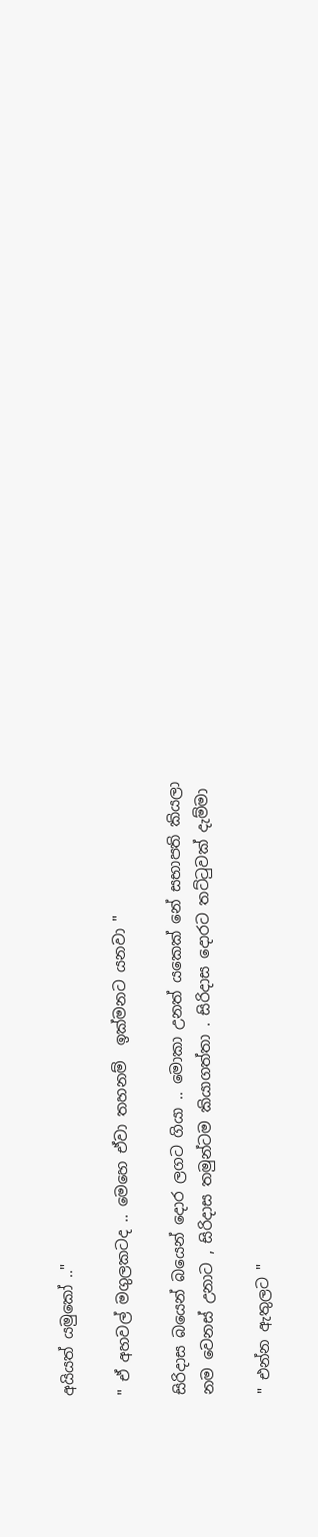අයියත් යමුකෝ .."

" ඒ අහවල් මගුලකටද .. මෙහෙ ඒවා තහනම්  ඉක්මනට යනවා "

සිරිදාස බයෙන් බයෙන් දොර ලගට ගියා .. මොකා උනත් යකෙක් නේ සභාපති කියලා නම වෙනස් උනාට , සිරිදාස තමුන්ටම කියාගත්තා . සිරිදාස දොරට තට්ටුවක් දැම්මා

" එන්න ඇතුලට "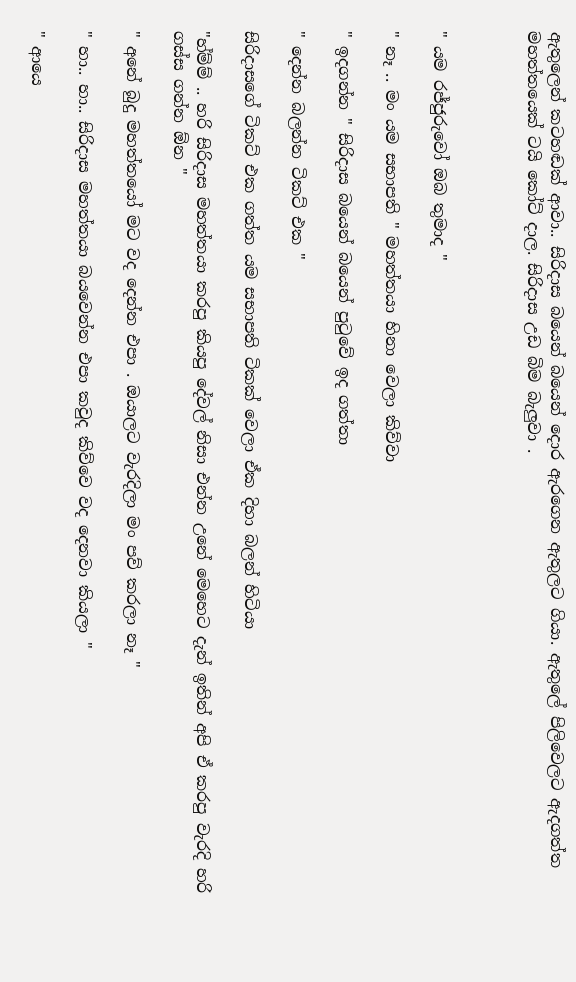ඇතුලෙන් කටහඬක් ආවා.. සිරිදාස බයෙන් බයෙන් දොර ඇරගෙන ඇතුලට ගියා. ඇතුලේ පිලිවෙලට ඇදගත්ත මහත්තයෙක් ටයි කෝට් දාල. සිරිදාස උඩ බිම බැලුවා .



" යම රජ්ජුරුවෝ ඔබ තුමාද "

" නෑ .. මං යම සභාපති " මහත්තයා හිනා වෙලා කිව්වා

" ඉදගන්න " සිරිදාස බයෙන් බයෙන් පුටුවේ ඉද ගත්තා

" දෙන්න බලන්න ටිකට් එක "

සිරිදාසගේ ටිකට් එක ගත්ත යම සභාපති ටිකක් වෙලා ඒක දිහා බලන් හිටියා

"හ්ම්ම් .. හරි සිරිදාස මහත්තයා කරපු කියපු දේවල් නිසා එන්න උනේ මෙහෙට දැන් ඉතින් අපි ඒ කරපු වැරදි හරි ගස්ස ගන්න ඕන "

" අනේ බුදු මහත්තයෝ මට වද දෙන්න එපා . ඔයාලට වැරදිලා මං පව් කරලා නෑ "

" හා.. හා.. සිරිදාස මහත්තයා බයවෙන්න එපා කවුද කිව්වෙ වද දෙනවා කියලා "

" ආයෙ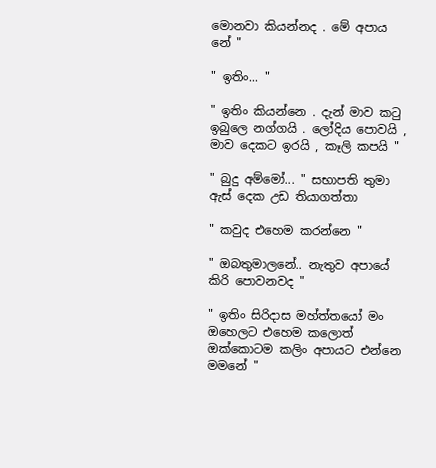මොනවා කියන්නද . මේ අපාය නේ "

" ඉතිං... "

" ඉතිං කියන්නෙ . දැන් මාව කටු ඉබුලෙ නග්ගයි . ලෝදිය පොවයි , මාව දෙකට ඉරයි , කෑලි කපයි "

" බුදු අම්මෝ... " සභාපති තුමා ඇස් දෙක උඩ තියාගත්තා

" කවුද එහෙම කරන්නෙ "

" ඔබතුමාලනේ.. නැතුව අපායේ කිරි පොවනවද "

" ඉතිං සිරිදාස මහ්ත්තයෝ මං ඔහෙලට එහෙම කලොත් ඔක්කොටම කලිං අපායට එන්නෙ මමනේ "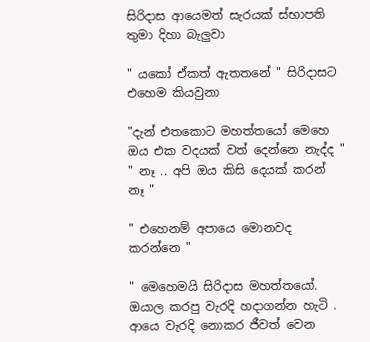සිරිදාස ආයෙමත් සැරයක් ස්භාපති තුමා දිහා බැලුවා

" යකෝ ඒකත් ඇතතනේ " සිරිදාසට එහෙම කියවුනා

"දැන් එතකොට මහත්තයෝ මෙහෙ ඔය එක වදයක් වත් දෙන්නෙ නැද්ද "
" නෑ .. අපි ඔය කිසි දෙයක් කරන් නෑ "

" එහෙනම් අපායෙ මොනවද කරන්නෙ "

" මෙහෙමයි සිරිදාස මහත්තයෝ. ඔයාල කරපු වැරදි හදාගන්න හැටි . ආයෙ වැරදි නොකර ජීවත් වෙන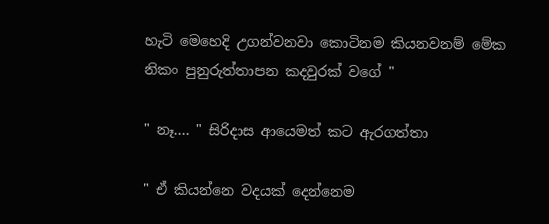හැටි මෙහෙදි උගන්වනවා කොටිනම කියනවනම් මේක නිකං පුනුරුත්තාපන කදවුරක් වගේ "

" නෑ.... " සිරිදාස ආයෙමත් කට ඇරගත්තා

" ඒ කියන්නෙ වදයක් දෙන්නෙම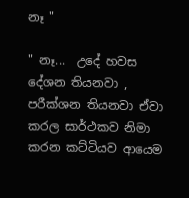නෑ "

" නෑ...  උදේ හවස දේශන තියනවා , පරීක්ශන තියනවා ඒවා කරල සාර්ථකව නිමා කරන කට්ටියව ආයෙම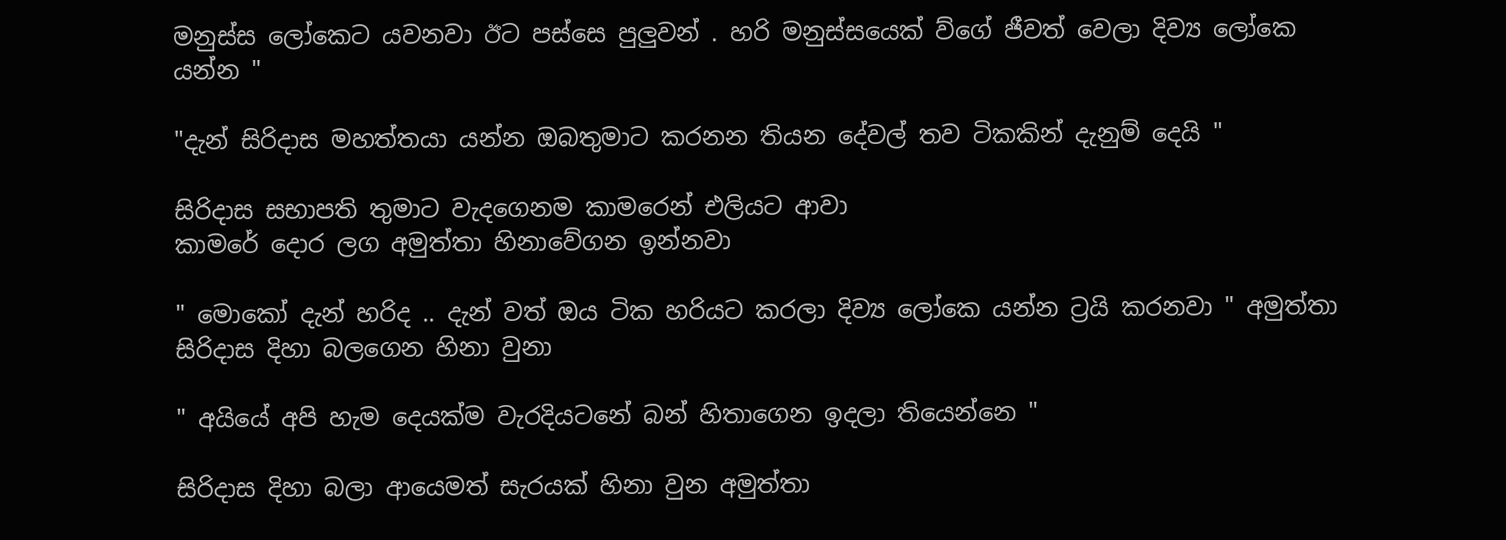මනුස්ස ලෝකෙට යවනවා ඊට පස්සෙ පුලුවන් . හරි මනුස්සයෙක් ව්ගේ ජීවත් වෙලා දිව්‍ය ලෝකෙ යන්න "

"දැන් සිරිදාස මහත්තයා යන්න ඔබතුමාට කරනන තියන දේවල් තව ටිකකින් දැනුම් දෙයි "

සිරිදාස සභාපති තුමාට වැදගෙනම කාමරෙන් එලියට ආවා
කාමරේ දොර ලග අමුත්තා හිනාවේගන ඉන්නවා

" මොකෝ දැන් හරිද .. දැන් වත් ඔය ටික හරියට කරලා දිව්‍ය ලෝකෙ යන්න ට්‍රයි කරනවා " අමුත්තා සිරිදාස දිහා බලගෙන හිනා වුනා

" අයියේ අපි හැම දෙයක්ම වැරදියටනේ බන් හිතාගෙන ඉදලා තියෙන්නෙ "

සිරිදාස දිහා බලා ආයෙමත් සැරයක් හිනා වුන අමුත්තා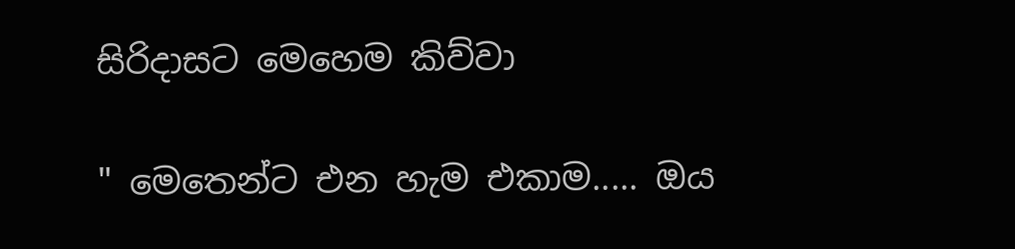සිරිදාසට මෙහෙම කිව්වා

" මෙතෙන්ට එන හැම එකාම..... ඔය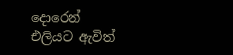දොරෙන් එලියට ඇවිත්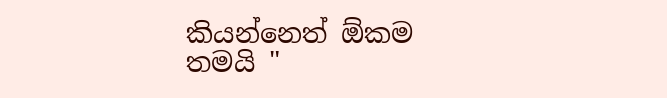කියන්නෙත් ඕකම තමයි "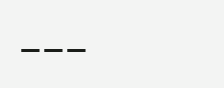___